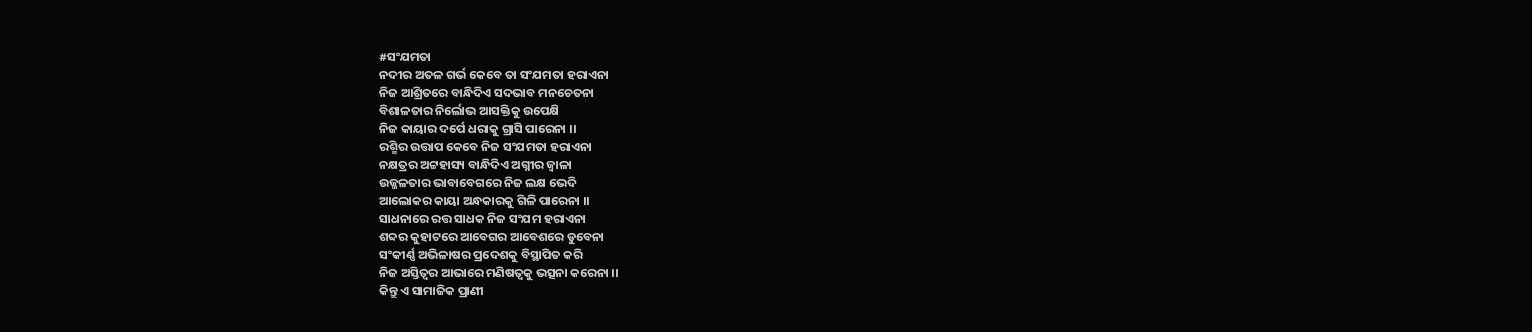#ସଂଯମତା
ନଦୀର ଅତଳ ଗର୍ଭ କେବେ ତା ସଂଯମତା ହରାଏନା
ନିଜ ଆଶ୍ରିତରେ ବାନ୍ଧିଦିଏ ସଦଭାବ ମନଚେତନା
ବିଶାଳତାର ନିର୍ଲୋଭ ଆସକ୍ତିକୁ ଉପେକ୍ଷି
ନିଜ କାୟାର ଦର୍ପେ ଧରାକୁ ଗ୍ରାସି ପାରେନା ।।
ରଶ୍ମିର ଉତ୍ତାପ କେବେ ନିଜ ସଂଯମତା ହରାଏନା
ନକ୍ଷତ୍ରର ଅଟ୍ଟହାସ୍ୟ ବାନ୍ଧିଦିଏ ଅଗ୍ନୀର ଜ୍ବାଳା
ଉଜ୍ଜଳତାର ଭାବାବେଗରେ ନିଜ ଲକ୍ଷ ଭେଦି
ଆଲୋକର କାୟା ଅନ୍ଧକାରକୁ ଗିଳି ପାରେନା ।।
ସାଧନାରେ ରତ୍ତ ସାଧକ ନିଜ ସଂଯମ ହରାଏନା
ଶବ୍ଦର କୁହାଟରେ ଆବେଗର ଆବେଶରେ ଡୁବେନା
ସଂକୀର୍ଣ୍ଣ ଅଭିଳାଷର ପ୍ରଦେଶକୁ ବିସ୍ଥାପିତ କରି
ନିଜ ଅସ୍ତିତ୍ବର ଆଭାରେ ମଣିଷତ୍ବକୁ ଭତ୍ସନା କରେନା ।।
କିନ୍ତୁ ଏ ସାମାଜିକ ପ୍ରାଣୀ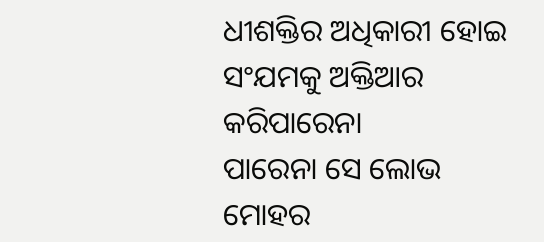ଧୀଶକ୍ତିର ଅଧିକାରୀ ହୋଇ ସଂଯମକୁ ଅକ୍ତିଆର କରିପାରେନା
ପାରେନା ସେ ଲୋଭ ମୋହର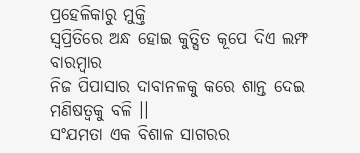ପ୍ରହେଳିକାରୁ ମୁକ୍ତି
ସ୍ବପ୍ରିତିରେ ଅନ୍ଧ ହୋଇ କୁତ୍ସିତ କୂପେ ଦିଏ ଲମ୍ଫ ବାରମ୍ବାର
ନିଜ ପିପାସାର ଦାବାନଳକୁ କରେ ଶାନ୍ତ ଦେଇ ମଣିଷତ୍ବକୁ ବଳି ।।
ସଂଯମତା ଏକ ବିଶାଳ ସାଗରର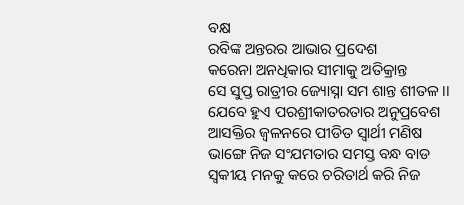ବକ୍ଷ
ରବିଙ୍କ ଅନ୍ତରର ଆଭାର ପ୍ରଦେଶ
କରେନା ଅନଧିକାର ସୀମାକୁ ଅତିକ୍ରାନ୍ତ
ସେ ସୁପ୍ତ ରାତ୍ରୀର ଜ୍ୟୋସ୍ନା ସମ ଶାନ୍ତ ଶୀତଳ ।।
ଯେବେ ହୁଏ ପରଶ୍ରୀକାତରତାର ଅନୁପ୍ରବେଶ
ଆସକ୍ତିର ଜ୍ବଳନରେ ପୀଡିତ ସ୍ବାର୍ଥୀ ମଣିଷ
ଭାଙ୍ଗେ ନିଜ ସଂଯମତାର ସମସ୍ତ ବନ୍ଧ ବାଡ
ସ୍ବକୀୟ ମନକୁ କରେ ଚରିତାର୍ଥ କରି ନିଜ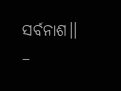ସର୍ବନାଶ।।
–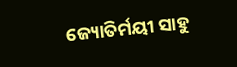ଜ୍ୟୋତିର୍ମୟୀ ସାହୁ